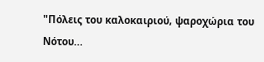"Πόλεις του καλοκαιριού, ψαροχώρια του Νότου...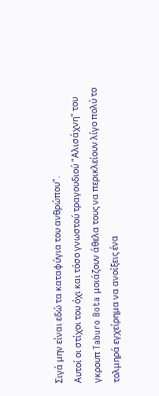Σιγά μην είναι εδώ τα καταφύγια του ανθρώπου".
Αυτοί οι στίχοι του όχι και τόσο γνωστού τραγουδιού "Αλισάχνη" του γκρουπ Taburo Bota μοιάζουν άθελα τους να περικλείουν λίγο πολύ το τολμηρά εγχείρημα να ανοίξεις ένα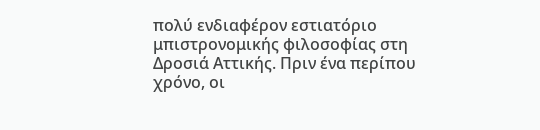πολύ ενδιαφέρον εστιατόριο μπιστρονομικής φιλοσοφίας στη Δροσιά Αττικής. Πριν ένα περίπου χρόνο, οι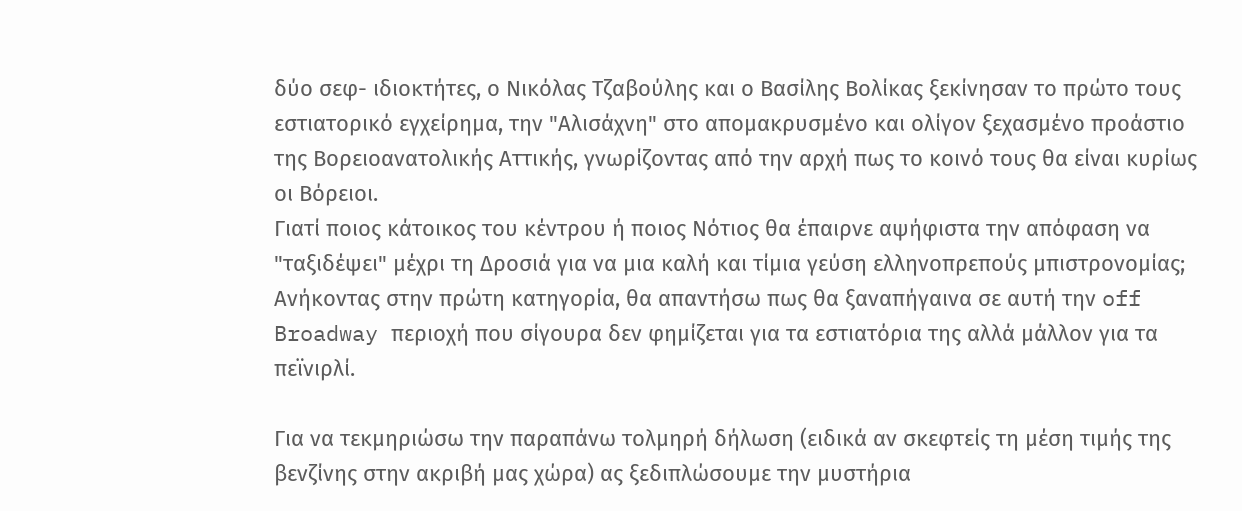δύο σεφ- ιδιοκτήτες, ο Νικόλας Τζαβούλης και ο Βασίλης Βολίκας ξεκίνησαν το πρώτο τους εστιατορικό εγχείρημα, την "Αλισάχνη" στο απομακρυσμένο και ολίγον ξεχασμένο προάστιο της Βορειοανατολικής Αττικής, γνωρίζοντας από την αρχή πως το κοινό τους θα είναι κυρίως οι Βόρειοι.
Γιατί ποιος κάτοικος του κέντρου ή ποιος Νότιος θα έπαιρνε αψήφιστα την απόφαση να "ταξιδέψει" μέχρι τη Δροσιά για να μια καλή και τίμια γεύση ελληνοπρεπούς μπιστρονομίας; Ανήκοντας στην πρώτη κατηγορία, θα απαντήσω πως θα ξαναπήγαινα σε αυτή την off Broadway περιοχή που σίγουρα δεν φημίζεται για τα εστιατόρια της αλλά μάλλον για τα πεϊνιρλί.

Για να τεκμηριώσω την παραπάνω τολμηρή δήλωση (ειδικά αν σκεφτείς τη μέση τιμής της βενζίνης στην ακριβή μας χώρα) ας ξεδιπλώσουμε την μυστήρια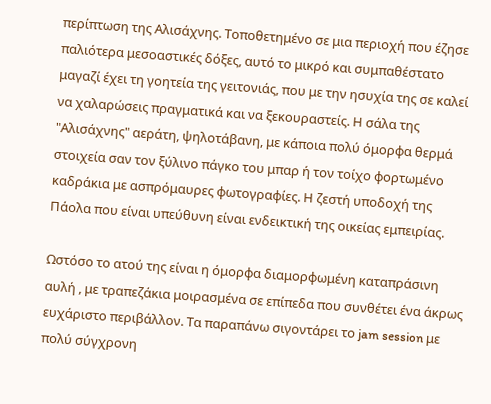περίπτωση της Αλισάχνης. Τοποθετημένο σε μια περιοχή που έζησε παλιότερα μεσοαστικές δόξες, αυτό το μικρό και συμπαθέστατο μαγαζί έχει τη γοητεία της γειτονιάς, που με την ησυχία της σε καλεί να χαλαρώσεις πραγματικά και να ξεκουραστείς. Η σάλα της "Αλισάχνης" αεράτη, ψηλοτάβανη, με κάποια πολύ όμορφα θερμά στοιχεία σαν τον ξύλινο πάγκο του μπαρ ή τον τοίχο φορτωμένο καδράκια με ασπρόμαυρες φωτογραφίες. Η ζεστή υποδοχή της Πάολα που είναι υπεύθυνη είναι ενδεικτική της οικείας εμπειρίας.

Ωστόσο το ατού της είναι η όμορφα διαμορφωμένη καταπράσινη αυλή , με τραπεζάκια μοιρασμένα σε επίπεδα που συνθέτει ένα άκρως ευχάριστο περιβάλλον. Τα παραπάνω σιγοντάρει το jam session με πολύ σύγχρονη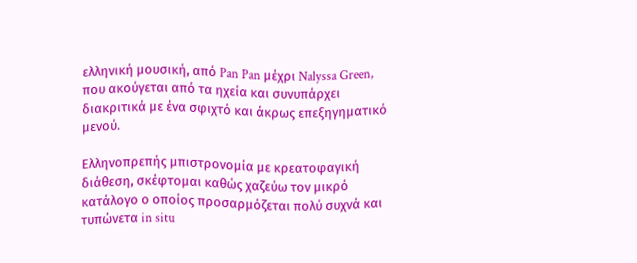ελληνική μουσική, από Pan Pan μέχρι Nalyssa Green, που ακούγεται από τα ηχεία και συνυπάρχει διακριτικά με ένα σφιχτό και άκρως επεξηγηματικό μενού.

Ελληνοπρεπής μπιστρονομία με κρεατοφαγική διάθεση, σκέφτομαι καθώς χαζεύω τον μικρό κατάλογο ο οποίος προσαρμόζεται πολύ συχνά και τυπώνετα in situ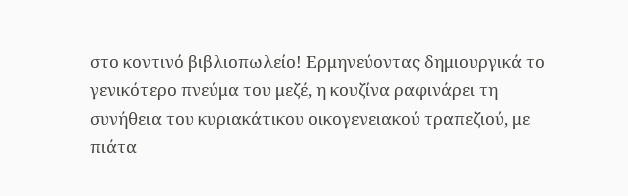στο κοντινό βιβλιοπωλείο! Ερμηνεύοντας δημιουργικά το γενικότερο πνεύμα του μεζέ, η κουζίνα ραφινάρει τη συνήθεια του κυριακάτικου οικογενειακού τραπεζιού, με πιάτα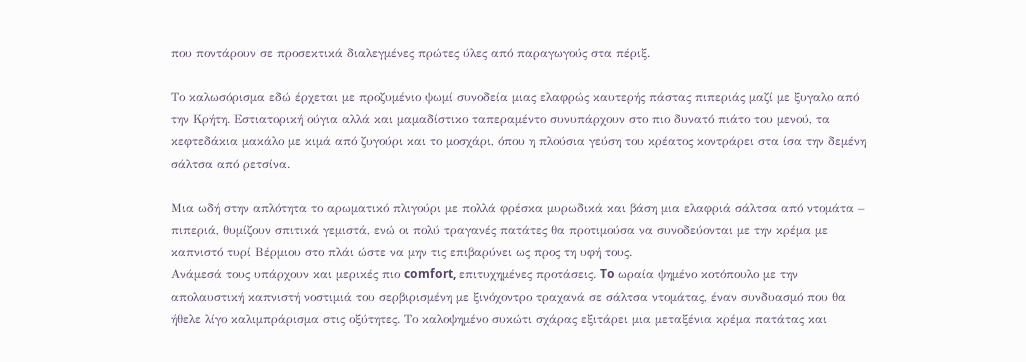που ποντάρουν σε προσεκτικά διαλεγμένες πρώτες ύλες από παραγωγούς στα πέριξ.

Το καλωσόρισμα εδώ έρχεται με προζυμένιο ψωμί συνοδεία μιας ελαφρώς καυτερής πάστας πιπεριάς μαζί με ξυγαλο από την Κρήτη. Εστιατορική ούγια αλλά και μαμαδίστικο ταπεραμέντο συνυπάρχουν στο πιο δυνατό πιάτο του μενού, τα κεφτεδάκια μακάλο με κιμά από ζυγούρι και το μοσχάρι, όπου η πλούσια γεύση του κρέατος κοντράρει στα ίσα την δεμένη σάλτσα από ρετσίνα.

Μια ωδή στην απλότητα το αρωματικό πλιγούρι με πολλά φρέσκα μυρωδικά και βάση μια ελαφριά σάλτσα από ντομάτα – πιπεριά, θυμίζουν σπιτικά γεμιστά, ενώ οι πολύ τραγανές πατάτες θα προτιμούσα να συνοδεύονται με την κρέμα με καπνιστό τυρί Βέρμιου στο πλάι ώστε να μην τις επιβαρύνει ως προς τη υφή τους.
Ανάμεσά τους υπάρχουν και μερικές πιο comfort, επιτυχημένες προτάσεις. To ωραία ψημένο κοτόπουλο με την απολαυστική καπνιστή νοστιμιά του σερβιρισμένη με ξινόχοντρο τραχανά σε σάλτσα ντομάτας, έναν συνδυασμό που θα ήθελε λίγο καλιμπράρισμα στις οξύτητες. Το καλοψημένο συκώτι σχάρας εξιτάρει μια μεταξένια κρέμα πατάτας και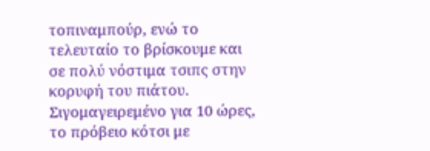τοπιναμπούρ, ενώ το τελευταίο το βρίσκουμε και σε πολύ νόστιμα τσιπς στην κορυφή του πιάτου. Σιγομαγειρεμένο για 10 ώρες, το πρόβειο κότσι με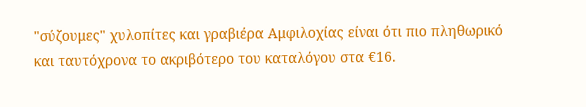"σύζουμες" χυλοπίτες και γραβιέρα Αμφιλοχίας είναι ότι πιο πληθωρικό και ταυτόχρονα το ακριβότερο του καταλόγου στα €16.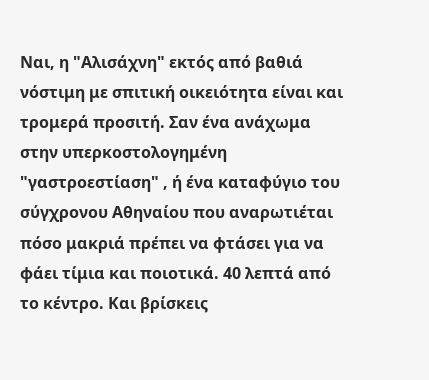Ναι, η "Αλισάχνη" εκτός από βαθιά νόστιμη με σπιτική οικειότητα είναι και τρομερά προσιτή. Σαν ένα ανάχωμα στην υπερκοστολογημένη "γαστροεστίαση" , ή ένα καταφύγιο του σύγχρονου Αθηναίου που αναρωτιέται πόσο μακριά πρέπει να φτάσει για να φάει τίμια και ποιοτικά. 40 λεπτά από το κέντρο. Kαι βρίσκεις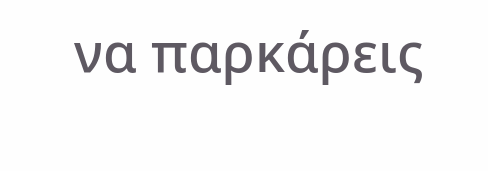να παρκάρεις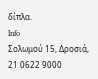δίπλα.
Info
Σολωμού 15, Δροσιά, 21 0622 9000